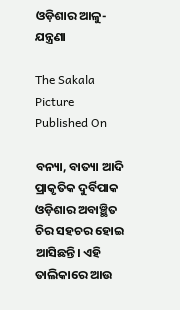ଓଡ଼ିଶାର ଆଳୁ-ଯନ୍ତ୍ରଣା

The Sakala Picture
Published On

ବନ୍ୟା, ବାତ୍ୟା ଆଦି ପ୍ରାକୃତିକ ଦୁର୍ବିପାକ ଓଡ଼ିଶାର ଅବାଞ୍ଛିତ ଚିର ସହଚର ହୋଇ ଆସିଛନ୍ତି। ଏହି ତାଲିକାରେ ଆଉ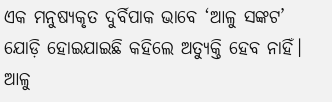ଏକ ମନୁଷ୍ୟକୃତ ଦୁର୍ବିପାକ ଭାବେ ‘ଆଳୁ ସଙ୍କଟ’ ଯୋଡ଼ି ହୋଇଯାଇଛି କହିଲେ ଅତ୍ୟୁକ୍ତି ହେବ ନାହିଁ। ଆଳୁ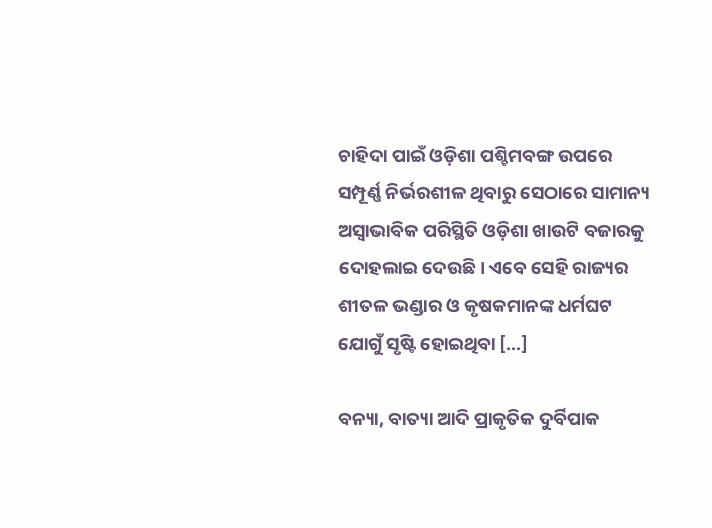ଚାହିଦା ପାଇଁ ଓଡ଼ିଶା ପଶ୍ଚିମବଙ୍ଗ ଉପରେ ସମ୍ପୂର୍ଣ୍ଣ ନିର୍ଭରଶୀଳ ଥିବାରୁ ସେଠାରେ ସାମାନ୍ୟ ଅସ୍ୱାଭାବିକ ପରିସ୍ଥିତି ଓଡ଼ିଶା ଖାଉଟି ବଜାରକୁ ଦୋହଲାଇ ଦେଉଛି। ଏବେ ସେହି ରାଜ୍ୟର ଶୀତଳ ଭଣ୍ଡାର ଓ କୃଷକମାନଙ୍କ ଧର୍ମଘଟ ଯୋଗୁଁ ସୃଷ୍ଟି ହୋଇଥିବା […]

ବନ୍ୟା, ବାତ୍ୟା ଆଦି ପ୍ରାକୃତିକ ଦୁର୍ବିପାକ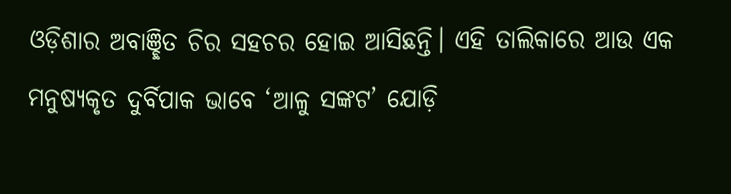ଓଡ଼ିଶାର ଅବାଞ୍ଛିତ ଚିର ସହଚର ହୋଇ ଆସିଛନ୍ତି। ଏହି ତାଲିକାରେ ଆଉ ଏକ ମନୁଷ୍ୟକୃତ ଦୁର୍ବିପାକ ଭାବେ ‘ଆଳୁ ସଙ୍କଟ’ ଯୋଡ଼ି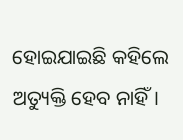ହୋଇଯାଇଛି କହିଲେ ଅତ୍ୟୁକ୍ତି ହେବ ନାହିଁ।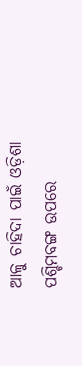ଆଳୁ ଚାହିଦା ପାଇଁ ଓଡ଼ିଶା ପଶ୍ଚିମବଙ୍ଗ ଉପରେ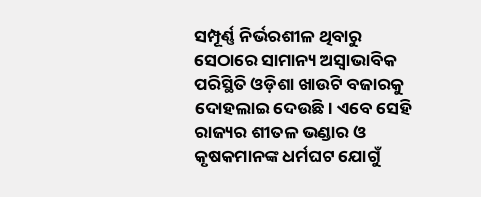ସମ୍ପୂର୍ଣ୍ଣ ନିର୍ଭରଶୀଳ ଥିବାରୁ ସେଠାରେ ସାମାନ୍ୟ ଅସ୍ୱାଭାବିକ ପରିସ୍ଥିତି ଓଡ଼ିଶା ଖାଉଟି ବଜାରକୁ ଦୋହଲାଇ ଦେଉଛି। ଏବେ ସେହି ରାଜ୍ୟର ଶୀତଳ ଭଣ୍ଡାର ଓ କୃଷକମାନଙ୍କ ଧର୍ମଘଟ ଯୋଗୁଁ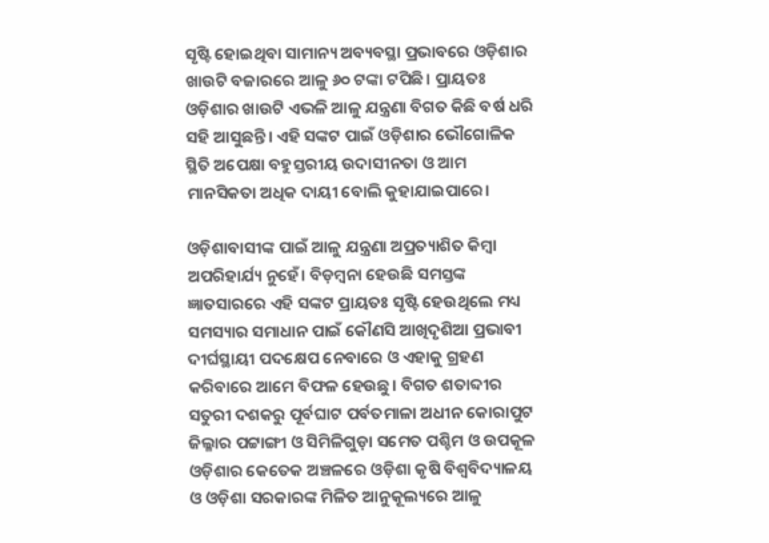ସୃଷ୍ଟି ହୋଇଥିବା ସାମାନ୍ୟ ଅବ୍ୟବସ୍ଥା ପ୍ରଭାବରେ ଓଡ଼ିଶାର ଖାଉଟି ବଜାରରେ ଆଳୁ ୬୦ ଟଙ୍କା ଟପିଛି। ପ୍ରାୟତଃ ଓଡ଼ିଶାର ଖାଉଟି ଏଭଳି ଆଳୁ ଯନ୍ତ୍ରଣା ବିଗତ କିଛି ବର୍ଷ ଧରି ସହି ଆସୁଛନ୍ତି। ଏହି ସଙ୍କଟ ପାଇଁ ଓଡ଼ିଶାର ଭୌଗୋଳିକ ସ୍ଥିତି ଅପେକ୍ଷା ବହୁସ୍ତରୀୟ ଉଦାସୀନତା ଓ ଆମ ମାନସିକତା ଅଧିକ ଦାୟୀ ବୋଲି କୁହାଯାଇପାରେ।

ଓଡ଼ିଶାବାସୀଙ୍କ ପାଇଁ ଆଳୁ ଯନ୍ତ୍ରଣା ଅପ୍ରତ୍ୟାଶିତ କିମ୍ବା ଅପରିହାର୍ଯ୍ୟ ନୁହେଁ। ବିଡ଼ମ୍ବନା ହେଉଛି ସମସ୍ତଙ୍କ ଜ୍ଞାତସାରରେ ଏହି ସଙ୍କଟ ପ୍ରାୟତଃ ସୃଷ୍ଟି ହେଉଥିଲେ ମଧ୍ୟ ସମସ୍ୟାର ସମାଧାନ ପାଇଁ କୌଣସି ଆଖିଦୃଶିଆ ପ୍ରଭାବୀ ଦୀର୍ଘସ୍ଥାୟୀ ପଦକ୍ଷେପ ନେବାରେ ଓ ଏହାକୁ ଗ୍ରହଣ କରିବାରେ ଆମେ ବିଫଳ ହେଉଛୁ। ବିଗତ ଶତାବ୍ଦୀର ସତୁରୀ ଦଶକରୁ ପୂର୍ବଘାଟ ପର୍ବତମାଳା ଅଧୀନ କୋରାପୁଟ ଜିଲ୍ଳାର ପଟ୍ଟାଙ୍ଗୀ ଓ ସିମିଳିଗୁଡ଼ା ସମେତ ପଶ୍ଚିମ ଓ ଉପକୂଳ ଓଡ଼ିଶାର କେତେକ ଅଞ୍ଚଳରେ ଓଡ଼ିଶା କୃଷି ବିଶ୍ୱବିଦ୍ୟାଳୟ ଓ ଓଡ଼ିଶା ସରକାରଙ୍କ ମିଳିତ ଆନୁକୂଲ୍ୟରେ ଆଳୁ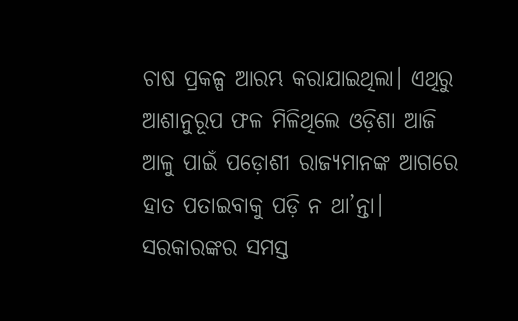ଚାଷ ପ୍ରକଳ୍ପ ଆରମ୍ଭ କରାଯାଇଥିଲା। ଏଥିରୁ ଆଶାନୁରୂପ ଫଳ ମିଳିଥିଲେ ଓଡ଼ିଶା ଆଜି ଆଳୁ ପାଇଁ ପଡ଼ୋଶୀ ରାଜ୍ୟମାନଙ୍କ ଆଗରେ ହାତ ପତାଇବାକୁ ପଡ଼ି ନ ଥା’ନ୍ତା। ସରକାରଙ୍କର ସମସ୍ତ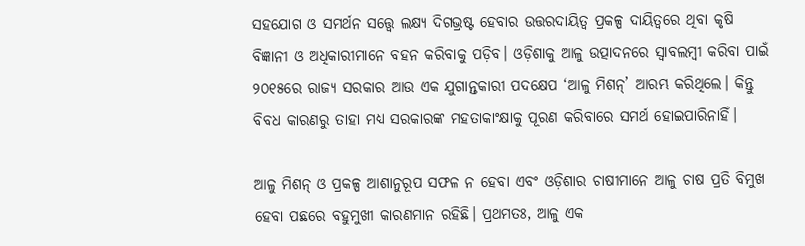ସହଯୋଗ ଓ ସମର୍ଥନ ସତ୍ତ୍ବେ ଲକ୍ଷ୍ୟ ଦିଗଭ୍ରଷ୍ଟ ହେବାର ଉତ୍ତରଦାୟିତ୍ୱ ପ୍ରକଳ୍ପ ଦାୟିତ୍ୱରେ ଥିବା କୃଷି ବିଜ୍ଞାନୀ ଓ ଅଧିକାରୀମାନେ ବହନ କରିବାକୁ ପଡ଼ିବ। ଓଡ଼ିଶାକୁ ଆଳୁ ଉତ୍ପାଦନରେ ସ୍ୱାବଲମ୍ବୀ କରିବା ପାଇଁ ୨୦୧୫ରେ ରାଜ୍ୟ ସରକାର ଆଉ ଏକ ଯୁଗାନ୍ତକାରୀ ପଦକ୍ଷେପ ‘ଆଳୁ ମିଶନ୍‌‌’ ଆରମ୍ଭ କରିଥିଲେ। କିନ୍ତୁ ବିବଧ କାରଣରୁ ତାହା ମଧ୍ୟ ସରକାରଙ୍କ ମହତାକାଂକ୍ଷାକୁ ପୂରଣ କରିବାରେ ସମର୍ଥ ହୋଇପାରିନାହିଁ।

ଆଳୁ ମିଶନ୍‌‌ ଓ ପ୍ରକଳ୍ପ ଆଶାନୁରୂପ ସଫଳ ନ ହେବା ଏବଂ ଓଡ଼ିଶାର ଚାଷୀମାନେ ଆଳୁ ଚାଷ ପ୍ରତି ବିମୁଖ ହେବା ପଛରେ ବହୁମୁଖୀ କାରଣମାନ ରହିଛି। ପ୍ରଥମତଃ, ଆଳୁ ଏକ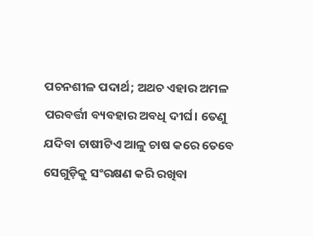ପଚନଶୀଳ ପଦାର୍ଥ; ଅଥଚ ଏହାର ଅମଳ ପରବର୍ତ୍ତୀ ବ୍ୟବହାର ଅବଧି ଦୀର୍ଘ। ତେଣୁ ଯଦିବା ଚାଷୀଟିଏ ଆଳୁ ଚାଷ କରେ ତେବେ ସେଗୁଡ଼ିକୁ ସଂରକ୍ଷଣ କରି ରଖିବା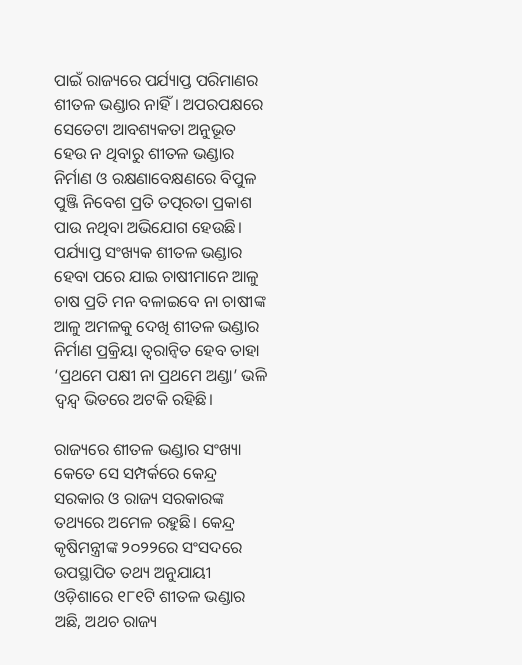ପାଇଁ ରାଜ୍ୟରେ ପର୍ଯ୍ୟାପ୍ତ ପରିମାଣର ଶୀତଳ ଭଣ୍ଡାର ନାହିଁ। ଅପରପକ୍ଷରେ ସେତେଟା ଆବଶ୍ୟକତା ଅନୁଭୂତ ହେଉ ନ ଥିବାରୁ ଶୀତଳ ଭଣ୍ଡାର ନିର୍ମାଣ ଓ ରକ୍ଷଣାବେକ୍ଷଣରେ ବିପୁଳ ପୁଞ୍ଜି ନିବେଶ ପ୍ରତି ତତ୍ପରତା ପ୍ରକାଶ ପାଉ ନଥିବା ଅଭିଯୋଗ ହେଉଛି। ପର୍ଯ୍ୟାପ୍ତ ସଂଖ୍ୟକ ଶୀତଳ ଭଣ୍ଡାର ହେବା ପରେ ଯାଇ ଚାଷୀମାନେ ଆଳୁ ଚାଷ ପ୍ରତି ମନ ବଳାଇବେ ନା ଚାଷୀଙ୍କ ଆଳୁ ଅମଳକୁ ଦେଖି ଶୀତଳ ଭଣ୍ଡାର ନିର୍ମାଣ ପ୍ରକ୍ରିୟା ତ୍ୱରାନ୍ୱିତ ହେବ ତାହା ‘ପ୍ରଥମେ ପକ୍ଷୀ ନା ପ୍ରଥମେ ଅଣ୍ଡା’ ଭଳି ଦ୍ୱନ୍ଦ୍ୱ ଭିତରେ ଅଟକି ରହିଛି।

ରାଜ୍ୟରେ ଶୀତଳ ଭଣ୍ଡାର ସଂଖ୍ୟା କେତେ ସେ ସମ୍ପର୍କରେ କେନ୍ଦ୍ର ସରକାର ଓ ରାଜ୍ୟ ସରକାରଙ୍କ ତଥ୍ୟରେ ଅମେଳ ରହୁଛି। କେନ୍ଦ୍ର କୃଷିମନ୍ତ୍ରୀଙ୍କ ୨୦୨୨ରେ ସଂସଦରେ ଉପସ୍ଥାପିତ ତଥ୍ୟ ଅନୁଯାୟୀ ଓଡ଼ିଶାରେ ୧୮୧ଟି ଶୀତଳ ଭଣ୍ଡାର ଅଛି, ଅଥଚ ରାଜ୍ୟ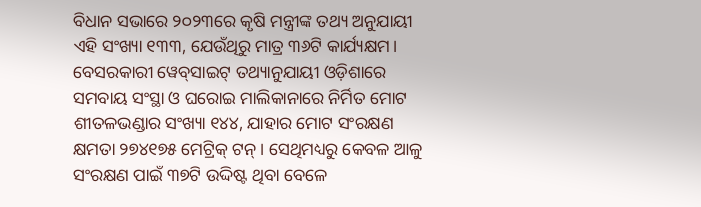ବିଧାନ ସଭାରେ ୨୦୨୩ରେ କୃଷି ମନ୍ତ୍ରୀଙ୍କ ତଥ୍ୟ ଅନୁଯାୟୀ ଏହି ସଂଖ୍ୟା ୧୩୩, ଯେଉଁଥିରୁ ମାତ୍ର ୩୬ଟି କାର୍ଯ୍ୟକ୍ଷମ। ବେସରକାରୀ ୱେବ୍‌‌ସାଇଟ୍‌‌ ତଥ୍ୟାନୁଯାୟୀ ଓଡ଼ିଶାରେ ସମବାୟ ସଂସ୍ଥା ଓ ଘରୋଇ ମାଲିକାନାରେ ନିର୍ମିତ ମୋଟ ଶୀତଳଭଣ୍ଡାର ସଂଖ୍ୟା ୧୪୪, ଯାହାର ମୋଟ ସଂରକ୍ଷଣ କ୍ଷମତା ୨୭୪୧୭୫ ମେଟ୍ରିକ୍‌‌ ଟନ୍‌‌। ସେଥିମଧ୍ୟରୁ କେବଳ ଆଳୁ ସଂରକ୍ଷଣ ପାଇଁ ୩୭ଟି ଉଦ୍ଦିଷ୍ଟ ଥିବା ବେଳେ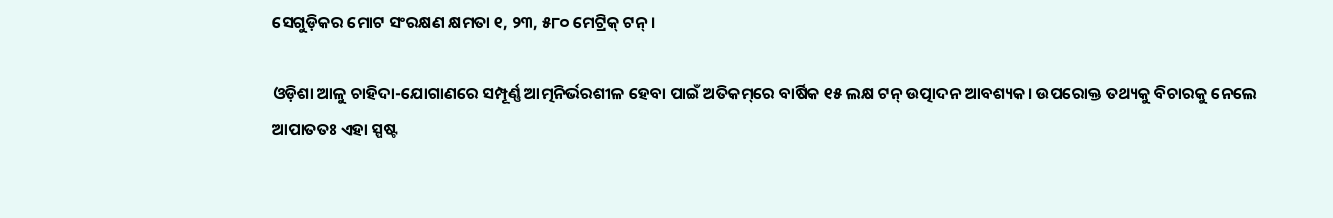ସେଗୁଡ଼ିକର ମୋଟ ସଂରକ୍ଷଣ କ୍ଷମତା ୧, ୨୩, ୫୮୦ ମେଟ୍ରିକ୍‌‌ ଟନ୍‌‌।

ଓଡ଼ିଶା ଆଳୁ ଚାହିଦା-ଯୋଗାଣରେ ସମ୍ପୂର୍ଣ୍ଣ ଆତ୍ମନିର୍ଭରଶୀଳ ହେବା ପାଇଁ ଅତିକମ୍‌‌ରେ ବାର୍ଷିକ ୧୫ ଲକ୍ଷ ଟନ୍‌‌ ଉତ୍ପାଦନ ଆବଶ୍ୟକ। ଉପରୋକ୍ତ ତଥ୍ୟକୁ ବିଚାରକୁ ନେଲେ ଆପାତତଃ ଏହା ସ୍ପଷ୍ଟ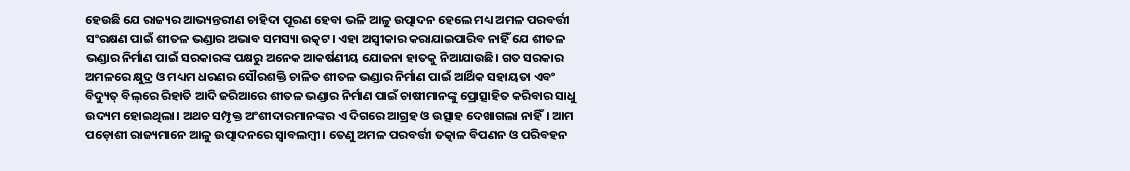ହେଉଛି ଯେ ରାଜ୍ୟର ଆଭ୍ୟନ୍ତରୀଣ ଚାହିଦା ପୂରଣ ହେବା ଭଳି ଆଳୁ ଉତ୍ପାଦନ ହେଲେ ମଧ୍ୟ ଅମଳ ପରବର୍ତ୍ତୀ ସଂରକ୍ଷଣ ପାଇଁ ଶୀତଳ ଭଣ୍ଡାର ଅଭାବ ସମସ୍ୟା ଉତ୍କଟ। ଏହା ଅସ୍ୱୀକାର କରାଯାଇପାରିବ ନାହିଁ ଯେ ଶୀତଳ ଭଣ୍ଡାର ନିର୍ମାଣ ପାଇଁ ସରକାରଙ୍କ ପକ୍ଷରୁ ଅନେକ ଆକର୍ଷଣୀୟ ଯୋଜନା ହାତକୁ ନିଆଯାଉଛି। ଗତ ସରକାର ଅମଳରେ କ୍ଷୁଦ୍ର ଓ ମଧ୍ୟମ ଧରଣର ସୌରଶକ୍ତି ଚାଳିତ ଶୀତଳ ଭଣ୍ଡାର ନିର୍ମାଣ ପାଇଁ ଆର୍ଥିକ ସହାୟତା ଏବଂ ବିଦ୍ୟୁତ୍‌‌ ବିଲ୍‌‌ରେ ରିହାତି ଆଦି ଜରିଆରେ ଶୀତଳ ଭଣ୍ଡାର ନିର୍ମାଣ ପାଇଁ ଚାଷୀମାନଙ୍କୁ ପ୍ରୋତ୍ସାହିତ କରିବାର ସାଧୁ ଉଦ୍ୟମ ହୋଇଥିଲା। ଅଥଚ ସମ୍ପୃକ୍ତ ଅଂଶୀଦାରମାନଙ୍କର ଏ ଦିଗରେ ଆଗ୍ରହ ଓ ଉତ୍ସାହ ଦେଖାଗଲା ନାହିଁ। ଆମ ପଡ଼ୋଶୀ ରାଜ୍ୟମାନେ ଆଳୁ ଉତ୍ପାଦନରେ ସ୍ୱାବଲମ୍ବୀ। ତେଣୁ ଅମଳ ପରବର୍ତ୍ତୀ ତତ୍କାଳ ବିପଣନ ଓ ପରିବହନ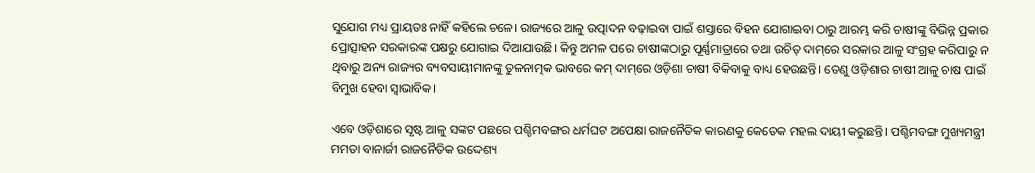ସୁଯୋଗ ମଧ୍ୟ ପ୍ରାୟତଃ ନାହିଁ କହିଲେ ଚଳେ। ରାଜ୍ୟରେ ଆଳୁ ଉତ୍ପାଦନ ବଢ଼ାଇବା ପାଇଁ ଶସ୍ତାରେ ବିହନ ଯୋଗାଇବା ଠାରୁ ଆରମ୍ଭ କରି ଚାଷୀଙ୍କୁ ବିଭିନ୍ନ ପ୍ରକାର ପ୍ରୋତ୍ସାହନ ସରକାରଙ୍କ ପକ୍ଷରୁ ଯୋଗାଇ ଦିଆଯାଉଛି। କିନ୍ତୁ ଅମଳ ପରେ ଚାଷୀଙ୍କଠାରୁ ପୂର୍ଣ୍ଣମାତ୍ରାରେ ତଥା ଉଚିତ୍‌‌ ଦାମ୍‌‌ରେ ସରକାର ଆଳୁ ସଂଗ୍ରହ କରିପାରୁ ନ ଥିବାରୁ ଅନ୍ୟ ରାଜ୍ୟର ବ୍ୟବସାୟୀମାନଙ୍କୁ ତୁଳନାତ୍ମକ ଭାବରେ କମ୍‌‌ ଦାମ୍‌‌ରେ ଓଡ଼ିଶା ଚାଷୀ ବିକିବାକୁ ବାଧ୍ୟ ହେଉଛନ୍ତି। ତେଣୁ ଓଡ଼ିଶାର ଚାଷୀ ଆଳୁ ଚାଷ ପାଇଁ ବିମୁଖ ହେବା ସ୍ୱାଭାବିକ।

ଏବେ ଓଡ଼ିଶାରେ ସୃଷ୍ଟ ଆଳୁ ସଙ୍କଟ ପଛରେ ପଶ୍ଚିମବଙ୍ଗର ଧର୍ମଘଟ ଅପେକ୍ଷା ରାଜନୈତିକ କାରଣକୁ କେତେକ ମହଲ ଦାୟୀ କରୁଛନ୍ତି। ପଶ୍ଚିମବଙ୍ଗ ମୁଖ୍ୟମନ୍ତ୍ରୀ ମମତା ବାନାର୍ଜୀ ରାଜନୈତିକ ଉଦ୍ଦେଶ୍ୟ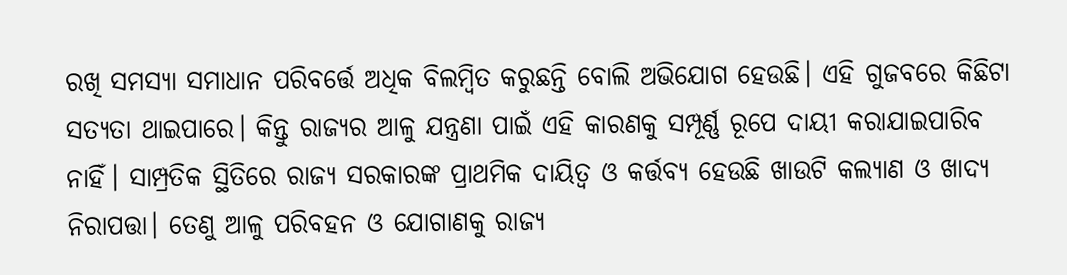ରଖି ସମସ୍ୟା ସମାଧାନ ପରିବର୍ତ୍ତେ ଅଧିକ ବିଲମ୍ବିତ କରୁଛନ୍ତି ବୋଲି ଅଭିଯୋଗ ହେଉଛି। ଏହି ଗୁଜବରେ କିଛିଟା ସତ୍ୟତା ଥାଇପାରେ। କିନ୍ତୁ ରାଜ୍ୟର ଆଳୁ ଯନ୍ତ୍ରଣା ପାଇଁ ଏହି କାରଣକୁ ସମ୍ପୂର୍ଣ୍ଣ ରୂପେ ଦାୟୀ କରାଯାଇପାରିବ ନାହିଁ। ସାମ୍ପ୍ରତିକ ସ୍ଥିତିରେ ରାଜ୍ୟ ସରକାରଙ୍କ ପ୍ରାଥମିକ ଦାୟିତ୍ୱ ଓ କର୍ତ୍ତବ୍ୟ ହେଉଛି ଖାଉଟି କଲ୍ୟାଣ ଓ ଖାଦ୍ୟ ନିରାପତ୍ତା। ତେଣୁ ଆଳୁ ପରିବହନ ଓ ଯୋଗାଣକୁ ରାଜ୍ୟ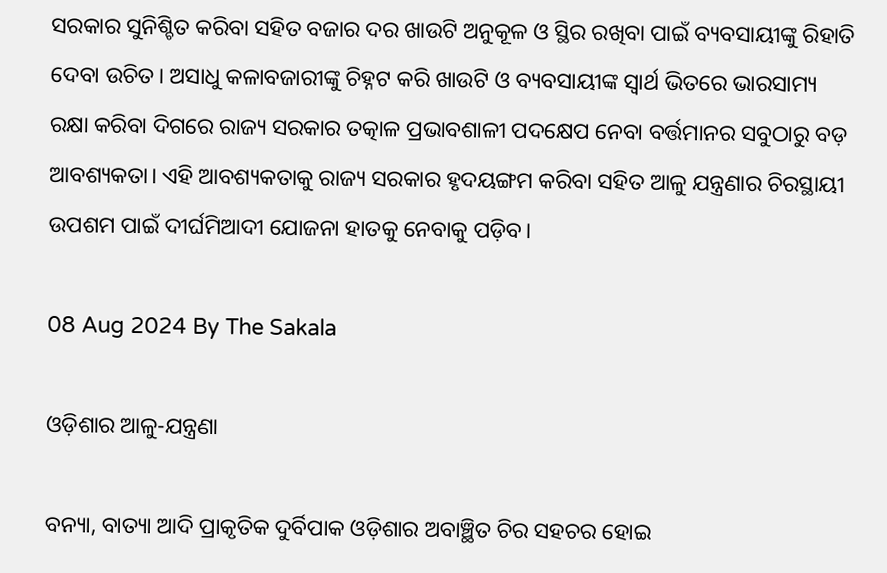ସରକାର ସୁନିଶ୍ଚିତ କରିବା ସହିତ ବଜାର ଦର ଖାଉଟି ଅନୁକୂଳ ଓ ସ୍ଥିର ରଖିବା ପାଇଁ ବ୍ୟବସାୟୀଙ୍କୁ ରିହାତି ଦେବା ଉଚିତ। ଅସାଧୁ କଳାବଜାରୀଙ୍କୁ ଚିହ୍ନଟ କରି ଖାଉଟି ଓ ବ୍ୟବସାୟୀଙ୍କ ସ୍ୱାର୍ଥ ଭିତରେ ଭାରସାମ୍ୟ ରକ୍ଷା କରିବା ଦିଗରେ ରାଜ୍ୟ ସରକାର ତତ୍କାଳ ପ୍ରଭାବଶାଳୀ ପଦକ୍ଷେପ ନେବା ବର୍ତ୍ତମାନର ସବୁଠାରୁ ବଡ଼ ଆବଶ୍ୟକତା। ଏହି ଆବଶ୍ୟକତାକୁ ରାଜ୍ୟ ସରକାର ହୃଦୟଙ୍ଗମ କରିବା ସହିତ ଆଳୁ ଯନ୍ତ୍ରଣାର ଚିରସ୍ଥାୟୀ ଉପଶମ ପାଇଁ ଦୀର୍ଘମିଆଦୀ ଯୋଜନା ହାତକୁ ନେବାକୁ ପଡ଼ିବ।

08 Aug 2024 By The Sakala

ଓଡ଼ିଶାର ଆଳୁ-ଯନ୍ତ୍ରଣା

ବନ୍ୟା, ବାତ୍ୟା ଆଦି ପ୍ରାକୃତିକ ଦୁର୍ବିପାକ ଓଡ଼ିଶାର ଅବାଞ୍ଛିତ ଚିର ସହଚର ହୋଇ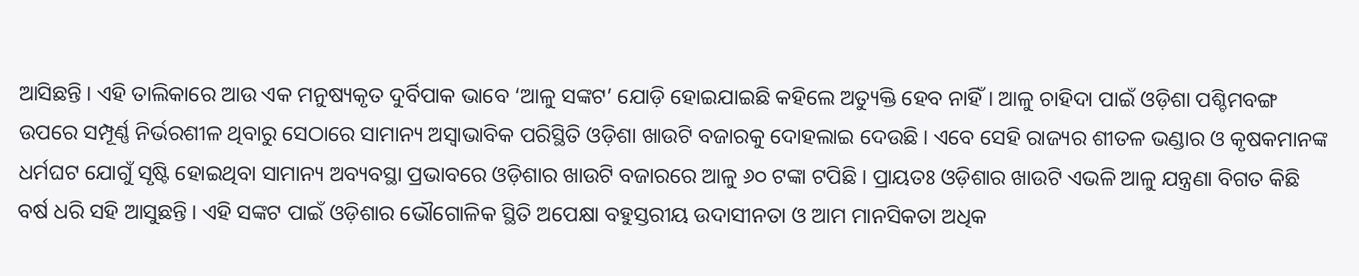ଆସିଛନ୍ତି। ଏହି ତାଲିକାରେ ଆଉ ଏକ ମନୁଷ୍ୟକୃତ ଦୁର୍ବିପାକ ଭାବେ ‘ଆଳୁ ସଙ୍କଟ’ ଯୋଡ଼ି ହୋଇଯାଇଛି କହିଲେ ଅତ୍ୟୁକ୍ତି ହେବ ନାହିଁ। ଆଳୁ ଚାହିଦା ପାଇଁ ଓଡ଼ିଶା ପଶ୍ଚିମବଙ୍ଗ ଉପରେ ସମ୍ପୂର୍ଣ୍ଣ ନିର୍ଭରଶୀଳ ଥିବାରୁ ସେଠାରେ ସାମାନ୍ୟ ଅସ୍ୱାଭାବିକ ପରିସ୍ଥିତି ଓଡ଼ିଶା ଖାଉଟି ବଜାରକୁ ଦୋହଲାଇ ଦେଉଛି। ଏବେ ସେହି ରାଜ୍ୟର ଶୀତଳ ଭଣ୍ଡାର ଓ କୃଷକମାନଙ୍କ ଧର୍ମଘଟ ଯୋଗୁଁ ସୃଷ୍ଟି ହୋଇଥିବା ସାମାନ୍ୟ ଅବ୍ୟବସ୍ଥା ପ୍ରଭାବରେ ଓଡ଼ିଶାର ଖାଉଟି ବଜାରରେ ଆଳୁ ୬୦ ଟଙ୍କା ଟପିଛି। ପ୍ରାୟତଃ ଓଡ଼ିଶାର ଖାଉଟି ଏଭଳି ଆଳୁ ଯନ୍ତ୍ରଣା ବିଗତ କିଛି ବର୍ଷ ଧରି ସହି ଆସୁଛନ୍ତି। ଏହି ସଙ୍କଟ ପାଇଁ ଓଡ଼ିଶାର ଭୌଗୋଳିକ ସ୍ଥିତି ଅପେକ୍ଷା ବହୁସ୍ତରୀୟ ଉଦାସୀନତା ଓ ଆମ ମାନସିକତା ଅଧିକ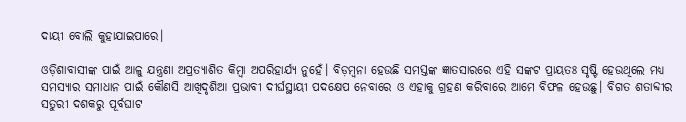ଦାୟୀ ବୋଲି କୁହାଯାଇପାରେ।

ଓଡ଼ିଶାବାସୀଙ୍କ ପାଇଁ ଆଳୁ ଯନ୍ତ୍ରଣା ଅପ୍ରତ୍ୟାଶିତ କିମ୍ବା ଅପରିହାର୍ଯ୍ୟ ନୁହେଁ। ବିଡ଼ମ୍ବନା ହେଉଛି ସମସ୍ତଙ୍କ ଜ୍ଞାତସାରରେ ଏହି ସଙ୍କଟ ପ୍ରାୟତଃ ସୃଷ୍ଟି ହେଉଥିଲେ ମଧ୍ୟ ସମସ୍ୟାର ସମାଧାନ ପାଇଁ କୌଣସି ଆଖିଦୃଶିଆ ପ୍ରଭାବୀ ଦୀର୍ଘସ୍ଥାୟୀ ପଦକ୍ଷେପ ନେବାରେ ଓ ଏହାକୁ ଗ୍ରହଣ କରିବାରେ ଆମେ ବିଫଳ ହେଉଛୁ। ବିଗତ ଶତାବ୍ଦୀର ସତୁରୀ ଦଶକରୁ ପୂର୍ବଘାଟ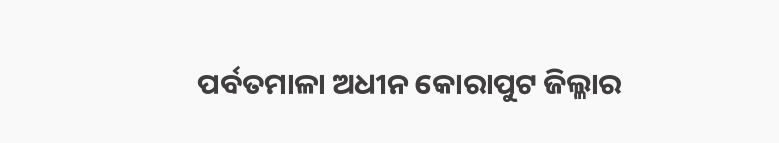ପର୍ବତମାଳା ଅଧୀନ କୋରାପୁଟ ଜିଲ୍ଳାର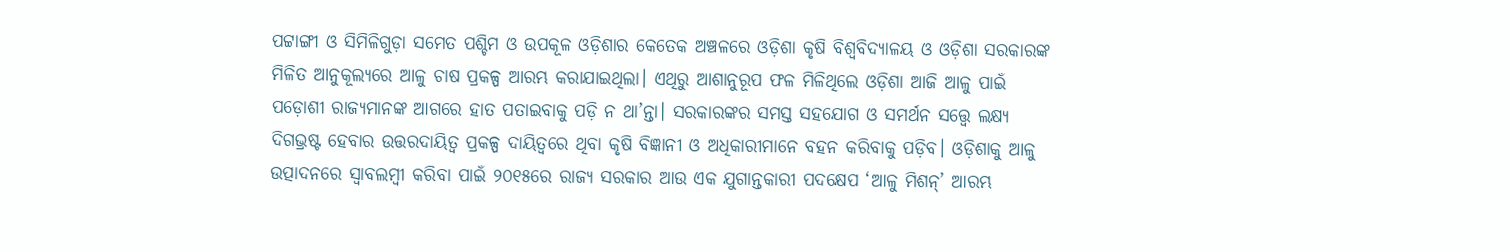ପଟ୍ଟାଙ୍ଗୀ ଓ ସିମିଳିଗୁଡ଼ା ସମେତ ପଶ୍ଚିମ ଓ ଉପକୂଳ ଓଡ଼ିଶାର କେତେକ ଅଞ୍ଚଳରେ ଓଡ଼ିଶା କୃଷି ବିଶ୍ୱବିଦ୍ୟାଳୟ ଓ ଓଡ଼ିଶା ସରକାରଙ୍କ ମିଳିତ ଆନୁକୂଲ୍ୟରେ ଆଳୁ ଚାଷ ପ୍ରକଳ୍ପ ଆରମ୍ଭ କରାଯାଇଥିଲା। ଏଥିରୁ ଆଶାନୁରୂପ ଫଳ ମିଳିଥିଲେ ଓଡ଼ିଶା ଆଜି ଆଳୁ ପାଇଁ ପଡ଼ୋଶୀ ରାଜ୍ୟମାନଙ୍କ ଆଗରେ ହାତ ପତାଇବାକୁ ପଡ଼ି ନ ଥା’ନ୍ତା। ସରକାରଙ୍କର ସମସ୍ତ ସହଯୋଗ ଓ ସମର୍ଥନ ସତ୍ତ୍ବେ ଲକ୍ଷ୍ୟ ଦିଗଭ୍ରଷ୍ଟ ହେବାର ଉତ୍ତରଦାୟିତ୍ୱ ପ୍ରକଳ୍ପ ଦାୟିତ୍ୱରେ ଥିବା କୃଷି ବିଜ୍ଞାନୀ ଓ ଅଧିକାରୀମାନେ ବହନ କରିବାକୁ ପଡ଼ିବ। ଓଡ଼ିଶାକୁ ଆଳୁ ଉତ୍ପାଦନରେ ସ୍ୱାବଲମ୍ବୀ କରିବା ପାଇଁ ୨୦୧୫ରେ ରାଜ୍ୟ ସରକାର ଆଉ ଏକ ଯୁଗାନ୍ତକାରୀ ପଦକ୍ଷେପ ‘ଆଳୁ ମିଶନ୍‌‌’ ଆରମ୍ଭ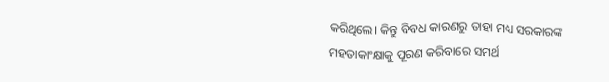କରିଥିଲେ। କିନ୍ତୁ ବିବଧ କାରଣରୁ ତାହା ମଧ୍ୟ ସରକାରଙ୍କ ମହତାକାଂକ୍ଷାକୁ ପୂରଣ କରିବାରେ ସମର୍ଥ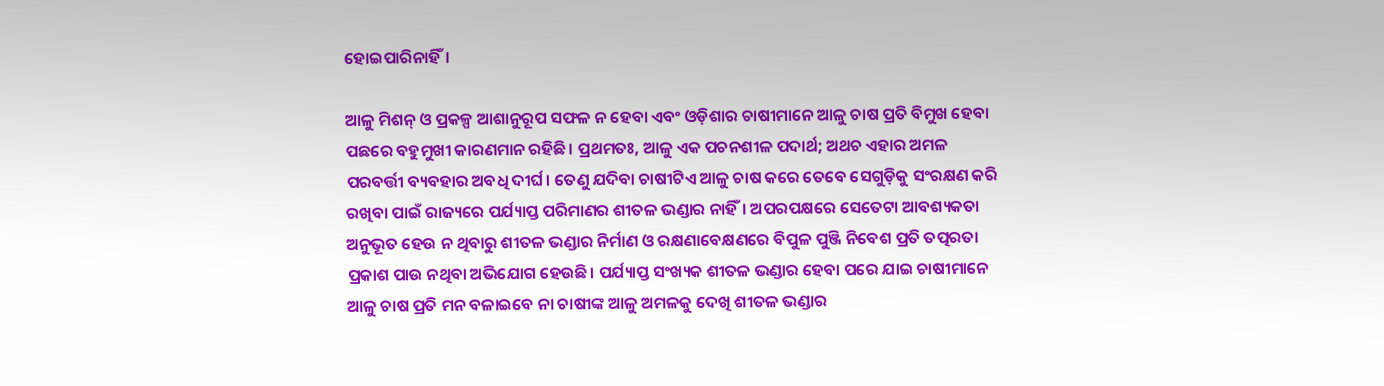ହୋଇପାରିନାହିଁ।

ଆଳୁ ମିଶନ୍‌‌ ଓ ପ୍ରକଳ୍ପ ଆଶାନୁରୂପ ସଫଳ ନ ହେବା ଏବଂ ଓଡ଼ିଶାର ଚାଷୀମାନେ ଆଳୁ ଚାଷ ପ୍ରତି ବିମୁଖ ହେବା ପଛରେ ବହୁମୁଖୀ କାରଣମାନ ରହିଛି। ପ୍ରଥମତଃ, ଆଳୁ ଏକ ପଚନଶୀଳ ପଦାର୍ଥ; ଅଥଚ ଏହାର ଅମଳ ପରବର୍ତ୍ତୀ ବ୍ୟବହାର ଅବଧି ଦୀର୍ଘ। ତେଣୁ ଯଦିବା ଚାଷୀଟିଏ ଆଳୁ ଚାଷ କରେ ତେବେ ସେଗୁଡ଼ିକୁ ସଂରକ୍ଷଣ କରି ରଖିବା ପାଇଁ ରାଜ୍ୟରେ ପର୍ଯ୍ୟାପ୍ତ ପରିମାଣର ଶୀତଳ ଭଣ୍ଡାର ନାହିଁ। ଅପରପକ୍ଷରେ ସେତେଟା ଆବଶ୍ୟକତା ଅନୁଭୂତ ହେଉ ନ ଥିବାରୁ ଶୀତଳ ଭଣ୍ଡାର ନିର୍ମାଣ ଓ ରକ୍ଷଣାବେକ୍ଷଣରେ ବିପୁଳ ପୁଞ୍ଜି ନିବେଶ ପ୍ରତି ତତ୍ପରତା ପ୍ରକାଶ ପାଉ ନଥିବା ଅଭିଯୋଗ ହେଉଛି। ପର୍ଯ୍ୟାପ୍ତ ସଂଖ୍ୟକ ଶୀତଳ ଭଣ୍ଡାର ହେବା ପରେ ଯାଇ ଚାଷୀମାନେ ଆଳୁ ଚାଷ ପ୍ରତି ମନ ବଳାଇବେ ନା ଚାଷୀଙ୍କ ଆଳୁ ଅମଳକୁ ଦେଖି ଶୀତଳ ଭଣ୍ଡାର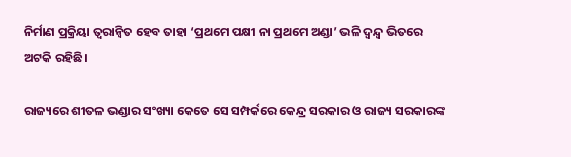ନିର୍ମାଣ ପ୍ରକ୍ରିୟା ତ୍ୱରାନ୍ୱିତ ହେବ ତାହା ‘ପ୍ରଥମେ ପକ୍ଷୀ ନା ପ୍ରଥମେ ଅଣ୍ଡା’ ଭଳି ଦ୍ୱନ୍ଦ୍ୱ ଭିତରେ ଅଟକି ରହିଛି।

ରାଜ୍ୟରେ ଶୀତଳ ଭଣ୍ଡାର ସଂଖ୍ୟା କେତେ ସେ ସମ୍ପର୍କରେ କେନ୍ଦ୍ର ସରକାର ଓ ରାଜ୍ୟ ସରକାରଙ୍କ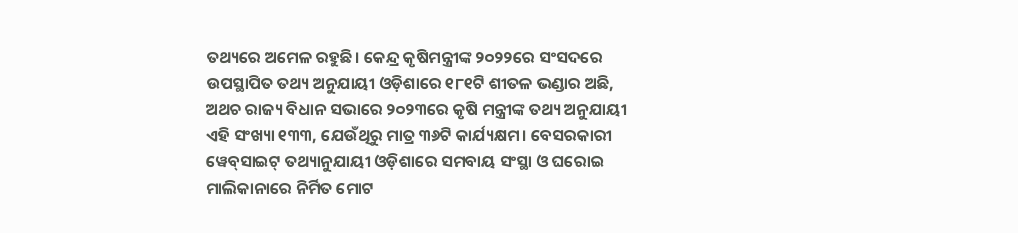ତଥ୍ୟରେ ଅମେଳ ରହୁଛି। କେନ୍ଦ୍ର କୃଷିମନ୍ତ୍ରୀଙ୍କ ୨୦୨୨ରେ ସଂସଦରେ ଉପସ୍ଥାପିତ ତଥ୍ୟ ଅନୁଯାୟୀ ଓଡ଼ିଶାରେ ୧୮୧ଟି ଶୀତଳ ଭଣ୍ଡାର ଅଛି, ଅଥଚ ରାଜ୍ୟ ବିଧାନ ସଭାରେ ୨୦୨୩ରେ କୃଷି ମନ୍ତ୍ରୀଙ୍କ ତଥ୍ୟ ଅନୁଯାୟୀ ଏହି ସଂଖ୍ୟା ୧୩୩, ଯେଉଁଥିରୁ ମାତ୍ର ୩୬ଟି କାର୍ଯ୍ୟକ୍ଷମ। ବେସରକାରୀ ୱେବ୍‌‌ସାଇଟ୍‌‌ ତଥ୍ୟାନୁଯାୟୀ ଓଡ଼ିଶାରେ ସମବାୟ ସଂସ୍ଥା ଓ ଘରୋଇ ମାଲିକାନାରେ ନିର୍ମିତ ମୋଟ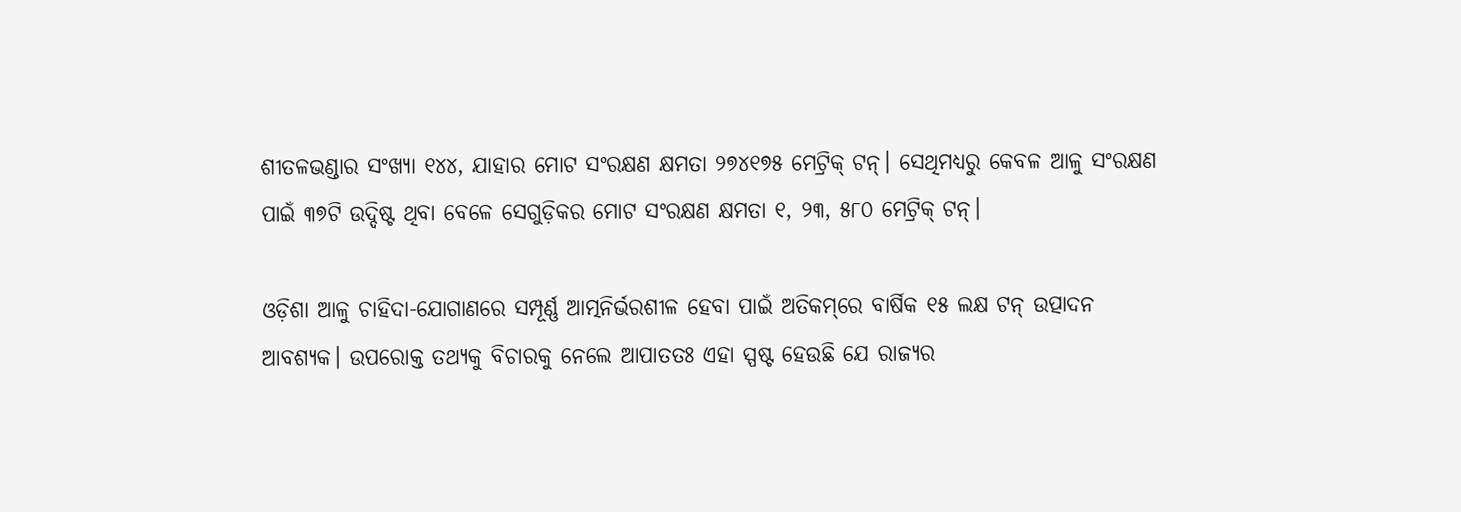ଶୀତଳଭଣ୍ଡାର ସଂଖ୍ୟା ୧୪୪, ଯାହାର ମୋଟ ସଂରକ୍ଷଣ କ୍ଷମତା ୨୭୪୧୭୫ ମେଟ୍ରିକ୍‌‌ ଟନ୍‌‌। ସେଥିମଧ୍ୟରୁ କେବଳ ଆଳୁ ସଂରକ୍ଷଣ ପାଇଁ ୩୭ଟି ଉଦ୍ଦିଷ୍ଟ ଥିବା ବେଳେ ସେଗୁଡ଼ିକର ମୋଟ ସଂରକ୍ଷଣ କ୍ଷମତା ୧, ୨୩, ୫୮୦ ମେଟ୍ରିକ୍‌‌ ଟନ୍‌‌।

ଓଡ଼ିଶା ଆଳୁ ଚାହିଦା-ଯୋଗାଣରେ ସମ୍ପୂର୍ଣ୍ଣ ଆତ୍ମନିର୍ଭରଶୀଳ ହେବା ପାଇଁ ଅତିକମ୍‌‌ରେ ବାର୍ଷିକ ୧୫ ଲକ୍ଷ ଟନ୍‌‌ ଉତ୍ପାଦନ ଆବଶ୍ୟକ। ଉପରୋକ୍ତ ତଥ୍ୟକୁ ବିଚାରକୁ ନେଲେ ଆପାତତଃ ଏହା ସ୍ପଷ୍ଟ ହେଉଛି ଯେ ରାଜ୍ୟର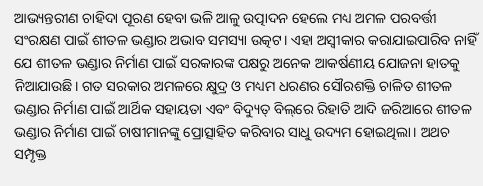ଆଭ୍ୟନ୍ତରୀଣ ଚାହିଦା ପୂରଣ ହେବା ଭଳି ଆଳୁ ଉତ୍ପାଦନ ହେଲେ ମଧ୍ୟ ଅମଳ ପରବର୍ତ୍ତୀ ସଂରକ୍ଷଣ ପାଇଁ ଶୀତଳ ଭଣ୍ଡାର ଅଭାବ ସମସ୍ୟା ଉତ୍କଟ। ଏହା ଅସ୍ୱୀକାର କରାଯାଇପାରିବ ନାହିଁ ଯେ ଶୀତଳ ଭଣ୍ଡାର ନିର୍ମାଣ ପାଇଁ ସରକାରଙ୍କ ପକ୍ଷରୁ ଅନେକ ଆକର୍ଷଣୀୟ ଯୋଜନା ହାତକୁ ନିଆଯାଉଛି। ଗତ ସରକାର ଅମଳରେ କ୍ଷୁଦ୍ର ଓ ମଧ୍ୟମ ଧରଣର ସୌରଶକ୍ତି ଚାଳିତ ଶୀତଳ ଭଣ୍ଡାର ନିର୍ମାଣ ପାଇଁ ଆର୍ଥିକ ସହାୟତା ଏବଂ ବିଦ୍ୟୁତ୍‌‌ ବିଲ୍‌‌ରେ ରିହାତି ଆଦି ଜରିଆରେ ଶୀତଳ ଭଣ୍ଡାର ନିର୍ମାଣ ପାଇଁ ଚାଷୀମାନଙ୍କୁ ପ୍ରୋତ୍ସାହିତ କରିବାର ସାଧୁ ଉଦ୍ୟମ ହୋଇଥିଲା। ଅଥଚ ସମ୍ପୃକ୍ତ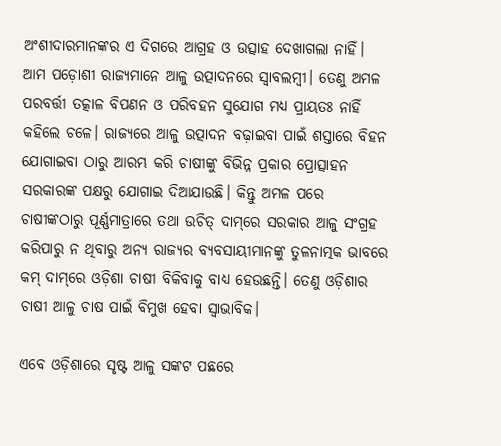ଅଂଶୀଦାରମାନଙ୍କର ଏ ଦିଗରେ ଆଗ୍ରହ ଓ ଉତ୍ସାହ ଦେଖାଗଲା ନାହିଁ। ଆମ ପଡ଼ୋଶୀ ରାଜ୍ୟମାନେ ଆଳୁ ଉତ୍ପାଦନରେ ସ୍ୱାବଲମ୍ବୀ। ତେଣୁ ଅମଳ ପରବର୍ତ୍ତୀ ତତ୍କାଳ ବିପଣନ ଓ ପରିବହନ ସୁଯୋଗ ମଧ୍ୟ ପ୍ରାୟତଃ ନାହିଁ କହିଲେ ଚଳେ। ରାଜ୍ୟରେ ଆଳୁ ଉତ୍ପାଦନ ବଢ଼ାଇବା ପାଇଁ ଶସ୍ତାରେ ବିହନ ଯୋଗାଇବା ଠାରୁ ଆରମ୍ଭ କରି ଚାଷୀଙ୍କୁ ବିଭିନ୍ନ ପ୍ରକାର ପ୍ରୋତ୍ସାହନ ସରକାରଙ୍କ ପକ୍ଷରୁ ଯୋଗାଇ ଦିଆଯାଉଛି। କିନ୍ତୁ ଅମଳ ପରେ ଚାଷୀଙ୍କଠାରୁ ପୂର୍ଣ୍ଣମାତ୍ରାରେ ତଥା ଉଚିତ୍‌‌ ଦାମ୍‌‌ରେ ସରକାର ଆଳୁ ସଂଗ୍ରହ କରିପାରୁ ନ ଥିବାରୁ ଅନ୍ୟ ରାଜ୍ୟର ବ୍ୟବସାୟୀମାନଙ୍କୁ ତୁଳନାତ୍ମକ ଭାବରେ କମ୍‌‌ ଦାମ୍‌‌ରେ ଓଡ଼ିଶା ଚାଷୀ ବିକିବାକୁ ବାଧ୍ୟ ହେଉଛନ୍ତି। ତେଣୁ ଓଡ଼ିଶାର ଚାଷୀ ଆଳୁ ଚାଷ ପାଇଁ ବିମୁଖ ହେବା ସ୍ୱାଭାବିକ।

ଏବେ ଓଡ଼ିଶାରେ ସୃଷ୍ଟ ଆଳୁ ସଙ୍କଟ ପଛରେ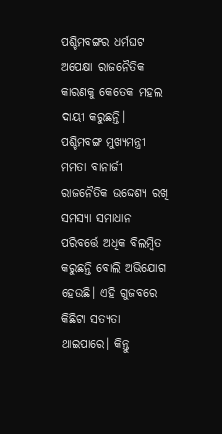ପଶ୍ଚିମବଙ୍ଗର ଧର୍ମଘଟ ଅପେକ୍ଷା ରାଜନୈତିକ କାରଣକୁ କେତେକ ମହଲ ଦାୟୀ କରୁଛନ୍ତି। ପଶ୍ଚିମବଙ୍ଗ ମୁଖ୍ୟମନ୍ତ୍ରୀ ମମତା ବାନାର୍ଜୀ ରାଜନୈତିକ ଉଦ୍ଦେଶ୍ୟ ରଖି ସମସ୍ୟା ସମାଧାନ ପରିବର୍ତ୍ତେ ଅଧିକ ବିଲମ୍ବିତ କରୁଛନ୍ତି ବୋଲି ଅଭିଯୋଗ ହେଉଛି। ଏହି ଗୁଜବରେ କିଛିଟା ସତ୍ୟତା ଥାଇପାରେ। କିନ୍ତୁ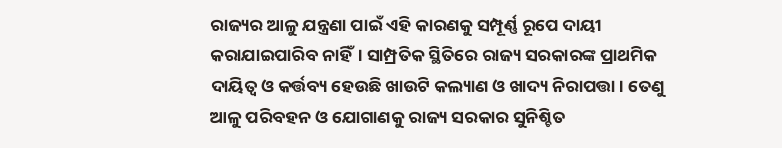ରାଜ୍ୟର ଆଳୁ ଯନ୍ତ୍ରଣା ପାଇଁ ଏହି କାରଣକୁ ସମ୍ପୂର୍ଣ୍ଣ ରୂପେ ଦାୟୀ କରାଯାଇପାରିବ ନାହିଁ। ସାମ୍ପ୍ରତିକ ସ୍ଥିତିରେ ରାଜ୍ୟ ସରକାରଙ୍କ ପ୍ରାଥମିକ ଦାୟିତ୍ୱ ଓ କର୍ତ୍ତବ୍ୟ ହେଉଛି ଖାଉଟି କଲ୍ୟାଣ ଓ ଖାଦ୍ୟ ନିରାପତ୍ତା। ତେଣୁ ଆଳୁ ପରିବହନ ଓ ଯୋଗାଣକୁ ରାଜ୍ୟ ସରକାର ସୁନିଶ୍ଚିତ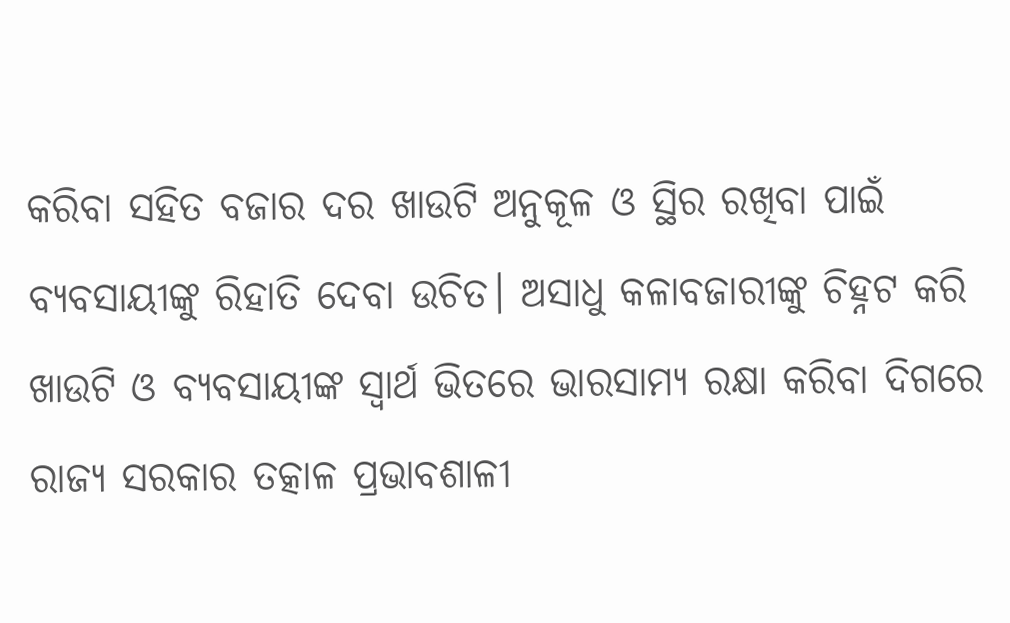କରିବା ସହିତ ବଜାର ଦର ଖାଉଟି ଅନୁକୂଳ ଓ ସ୍ଥିର ରଖିବା ପାଇଁ ବ୍ୟବସାୟୀଙ୍କୁ ରିହାତି ଦେବା ଉଚିତ। ଅସାଧୁ କଳାବଜାରୀଙ୍କୁ ଚିହ୍ନଟ କରି ଖାଉଟି ଓ ବ୍ୟବସାୟୀଙ୍କ ସ୍ୱାର୍ଥ ଭିତରେ ଭାରସାମ୍ୟ ରକ୍ଷା କରିବା ଦିଗରେ ରାଜ୍ୟ ସରକାର ତତ୍କାଳ ପ୍ରଭାବଶାଳୀ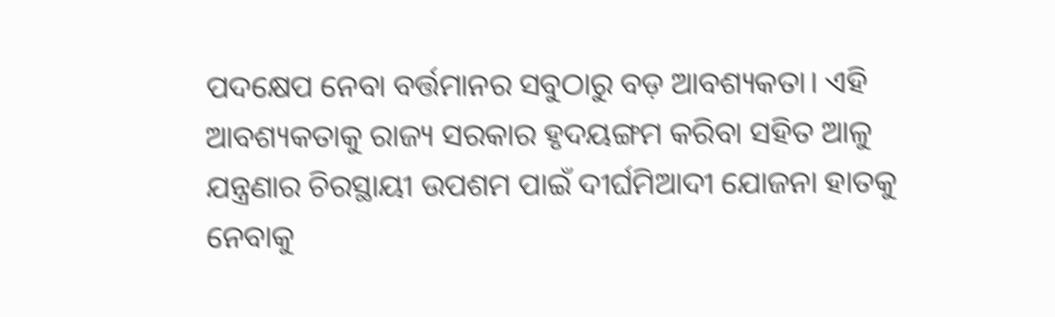ପଦକ୍ଷେପ ନେବା ବର୍ତ୍ତମାନର ସବୁଠାରୁ ବଡ଼ ଆବଶ୍ୟକତା। ଏହି ଆବଶ୍ୟକତାକୁ ରାଜ୍ୟ ସରକାର ହୃଦୟଙ୍ଗମ କରିବା ସହିତ ଆଳୁ ଯନ୍ତ୍ରଣାର ଚିରସ୍ଥାୟୀ ଉପଶମ ପାଇଁ ଦୀର୍ଘମିଆଦୀ ଯୋଜନା ହାତକୁ ନେବାକୁ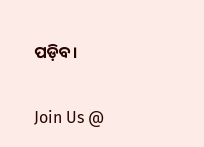ପଡ଼ିବ।

Join Us @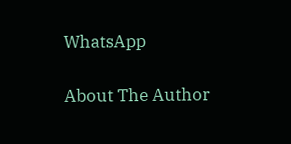WhatsApp

About The Author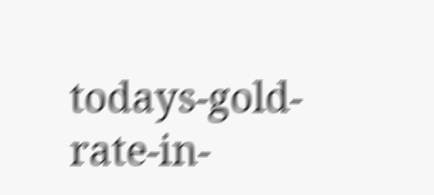todays-gold-rate-in-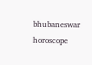bhubaneswar
horoscope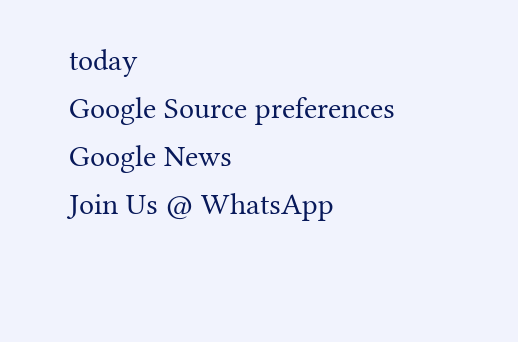today
Google Source preferences
Google News
Join Us @ WhatsApp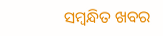ସମ୍ବନ୍ଧିତ ଖବର